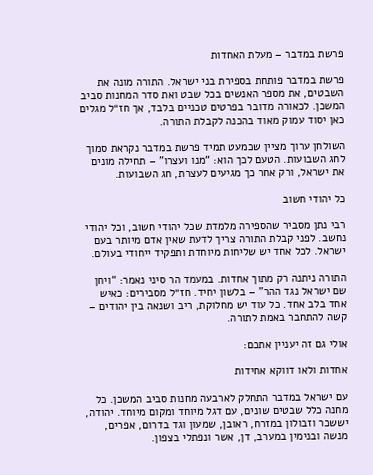פרשת במדבר – מעלת האחדות

פרשת במדבר פותחת בספירת בני ישראל. התורה מונה את השבטים, את מספר האנשים בכל שבט ואת סדר המחנות סביב המשכן. לכאורה מדובר בפרטים טכניים בלבד, אך חז״ל מגלים כאן יסוד עמוק מאוד בהכנה לקבלת התורה.

השולחן ערוך מציין שכמעט תמיד פרשת במדבר נקראת סמוך לחג השבועות. הטעם לכך הוא: “מנו ועצרו” – תחילה מונים את ישראל, ורק אחר כך מגיעים לעצרת, חג השבועות.

כל יהודי חשוב

רבי נתן מסביר שהספירה מלמדת שכל יהודי חשוב, וכל יהודי נחשב. לפני קבלת התורה צריך לדעת שאין אדם מיותר בעם ישראל. לכל אחד יש שליחות מיוחדת ותפקיד ייחודי בעולם.

התורה ניתנה רק מתוך אחדות. במעמד הר סיני נאמר: “ויחן שם ישראל נגד ההר” – בלשון יחיד. חז״ל מסבירים: כאיש אחד בלב אחד. כל עוד יש מחלוקת, ריב ושנאה בין יהודים – קשה להתחבר באמת לתורה.

אולי גם זה יעניין אתכם:

אחדות ולאו דווקא אחידות

עם ישראל במדבר התחלק לארבעה מחנות סביב המשכן. כל מחנה כלל שבטים שונים, עם דגל מיוחד ומקום מיוחד. יהודה, יששכר וזבולון במזרח, ראובן, שמעון וגד בדרום, אפרים, מנשה ובנימין במערב, דן, אשר ונפתלי בצפון.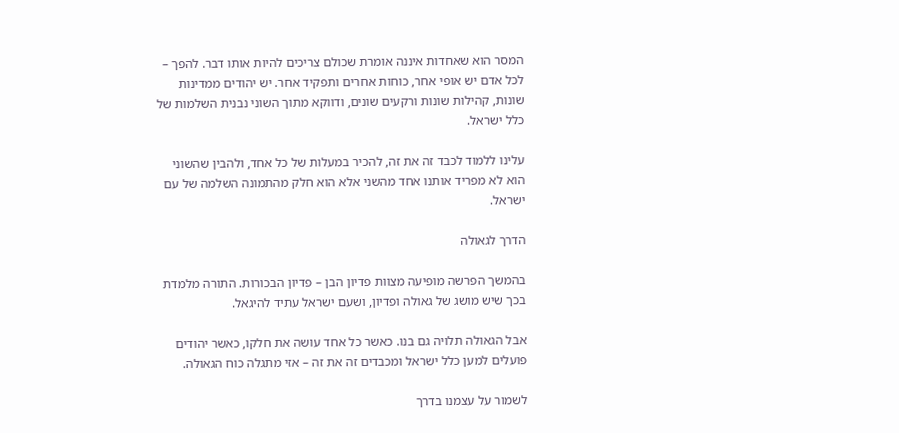המסר הוא שאחדות איננה אומרת שכולם צריכים להיות אותו דבר. להפך – לכל אדם יש אופי אחר, כוחות אחרים ותפקיד אחר. יש יהודים ממדינות שונות, קהילות שונות ורקעים שונים, ודווקא מתוך השוני נבנית השלמות של כלל ישראל.

עלינו ללמוד לכבד זה את זה, להכיר במעלות של כל אחד, ולהבין שהשוני הוא לא מפריד אותנו אחד מהשני אלא הוא חלק מהתמונה השלמה של עם ישראל.

הדרך לגאולה

בהמשך הפרשה מופיעה מצוות פדיון הבן – פדיון הבכורות. התורה מלמדת בכך שיש מושג של גאולה ופדיון, ושעם ישראל עתיד להיגאל.

אבל הגאולה תלויה גם בנו. כאשר כל אחד עושה את חלקו, כאשר יהודים פועלים למען כלל ישראל ומכבדים זה את זה – אזי מתגלה כוח הגאולה.

לשמור על עצמנו בדרך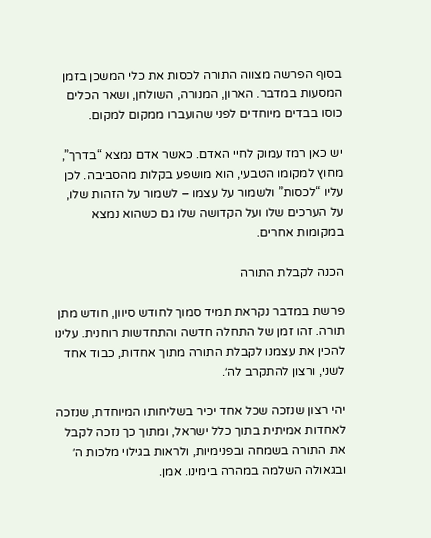בסוף הפרשה מצווה התורה לכסות את כלי המשכן בזמן המסעות במדבר. הארון, המנורה, השולחן, ושאר הכלים כוסו בבדים מיוחדים לפני שהועברו ממקום למקום.

יש כאן רמז עמוק לחיי האדם. כאשר אדם נמצא “בדרך”, מחוץ למקומו הטבעי, הוא מושפע בקלות מהסביבה. לכן עליו “לכסות” ולשמור על עצמו – לשמור על הזהות שלו, על הערכים שלו ועל הקדושה שלו גם כשהוא נמצא במקומות אחרים.

הכנה לקבלת התורה

פרשת במדבר נקראת תמיד סמוך לחודש סיוון, חודש מתן תורה. זהו זמן של התחלה חדשה והתחדשות רוחנית. עלינו להכין את עצמנו לקבלת התורה מתוך אחדות, כבוד אחד לשני, ורצון להתקרב לה׳.

יהי רצון שנזכה שכל אחד יכיר בשליחותו המיוחדת, שנזכה לאחדות אמיתית בתוך כלל ישראל, ומתוך כך נזכה לקבל את התורה בשמחה ובפנימיות, ולראות בגילוי מלכות ה׳ ובגאולה השלמה במהרה בימינו. אמן.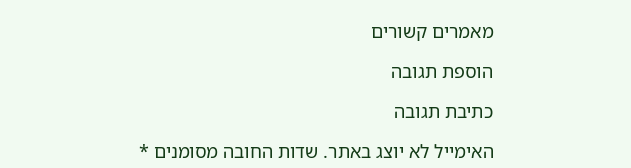מאמרים קשורים

הוספת תגובה

כתיבת תגובה

האימייל לא יוצג באתר. שדות החובה מסומנים *